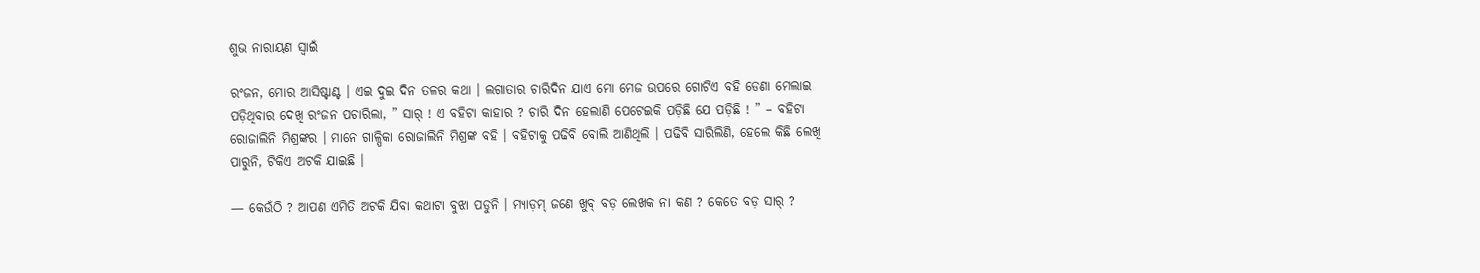ଶୁଭ ନାରାୟଣ ସ୍ଵାଇଁ

ରଂଜନ, ମୋର ଆସିଷ୍ଟାଣ୍ଟ । ଏଇ ଦୁଇ ଦିନ ତଳର କଥା । ଲଗାତାର ଚାରିଦିନ ଯାଏ ମୋ ମେଜ ଉପରେ ଗୋଟିଏ ବହି ଡେଣା ମେଲାଇ ପଡ଼ିଥିବାର ଦେଖି ରଂଜନ ପଚାରିଲା, ” ସାର୍ ! ଏ ବହିଟା କାହାର ? ଚାରି ଦିନ ହେଲାଣି ପେଟେଇକି ପଡ଼ିଛି ଯେ ପଡ଼ିଛି ! ” – ବହିଟା ରୋଜାଲିନି ମିଶ୍ରଙ୍କର । ମାନେ ଗାଳ୍ପିକା ରୋଜାଲିନି ମିଶ୍ରଙ୍କ ବହି । ବହିଟାକୁ ପଢିବି ବୋଲି ଆଣିଥିଲି । ପଢିବି ସାରିଲିଣି, ହେଲେ କିଛି ଲେଖି ପାରୁନି, ଟିକିଏ ଅଟକି ଯାଇଛି ।

— କେଉଁଠି ? ଆପଣ ଏମିତି ଅଟକି ଯିବା କଥାଟା ବୁଝା ପଡୁନି । ମ୍ୟାଡ଼ମ୍ ଜଣେ ଖୁବ୍ ବଡ଼ ଲେଖକ ନା କଣ ? କେତେ ବଡ଼ ସାର୍ ?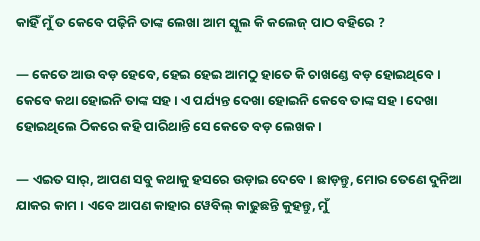କାହିଁ ମୁଁ ତ କେବେ ପଢ଼ିନି ତାଙ୍କ ଲେଖା ଆମ ସ୍କୁଲ କି କଲେଜ୍ ପାଠ ବହିରେ ?

— କେତେ ଆଉ ବଡ଼ ହେବେ, ହେଇ ହେଇ ଆମଠୁ ହାତେ କି ଚାଖଣ୍ଡେ ବଡ଼ ହୋଇଥିବେ । କେବେ କଥା ହୋଇନି ତାଙ୍କ ସହ । ଏ ପର୍ଯ୍ୟନ୍ତ ଦେଖା ହୋଇନି କେବେ ତାଙ୍କ ସହ । ଦେଖା ହୋଇଥିଲେ ଠିକରେ କହି ପାରିଥାନ୍ତି ସେ କେତେ ବଡ଼ ଲେଖକ ।

— ଏଇତ ସାର୍, ଆପଣ ସବୁ କଥାକୁ ହସରେ ଉଡ଼ାଇ ଦେବେ । ଛାଡ଼ନ୍ତୁ, ମୋର ତେଣେ ଦୁନିଆ ଯାକର କାମ । ଏବେ ଆପଣ କାହାର ୱେବିଲ୍ କାଢୁଛନ୍ତି କୁହନ୍ତୁ, ମୁଁ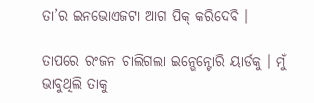ତା’ର ଇନଭୋଏଜଟା ଆଗ ପିକ୍ କରିଦେବି ।

ତାପରେ ରଂଜନ ଚାଲିଗଲା ଇନ୍ଭେନ୍ଟୋରି ୟାର୍ଡକୁ । ମୁଁ ଭାବୁଥିଲି ତାକୁ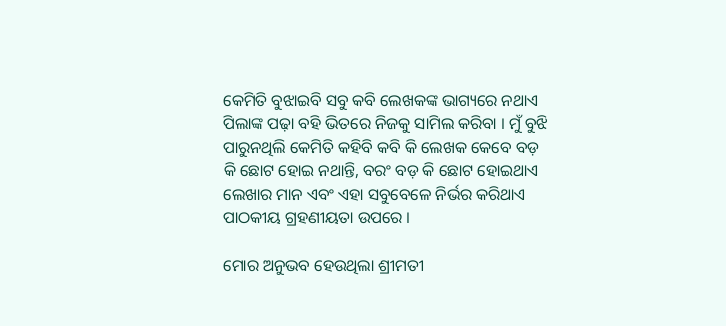କେମିତି ବୁଝାଇବି ସବୁ କବି ଲେଖକଙ୍କ ଭାଗ୍ୟରେ ନଥାଏ ପିଲାଙ୍କ ପଢ଼ା ବହି ଭିତରେ ନିଜକୁ ସାମିଲ କରିବା । ମୁଁ ବୁଝି ପାରୁନଥିଲି କେମିତି କହିବି କବି କି ଲେଖକ କେବେ ବଡ଼ କି ଛୋଟ ହୋଇ ନଥାନ୍ତି, ବରଂ ବଡ଼ କି ଛୋଟ ହୋଇଥାଏ ଲେଖାର ମାନ ଏବଂ ଏହା ସବୁବେଳେ ନିର୍ଭର କରିଥାଏ ପାଠକୀୟ ଗ୍ରହଣୀୟତା ଉପରେ ।

ମୋର ଅନୁଭବ ହେଉଥିଲା ଶ୍ରୀମତୀ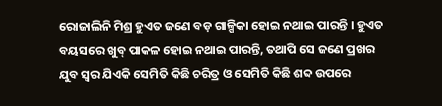ରୋଜାଲିନି ମିଶ୍ର ହୁଏତ ଜଣେ ବଡ଼ ଗାଳ୍ପିକା ହୋଇ ନଥାଇ ପାରନ୍ତି । ହୁଏତ ବୟସରେ ଖୁବ୍ ପାକଳ ହୋଇ ନଥାଇ ପାରନ୍ତି, ତଥାପି ସେ ଜଣେ ପ୍ରଖର ଯୁବ ସ୍ଵର ଯିଏକି ସେମିତି କିଛି ଚରିତ୍ର ଓ ସେମିତି କିଛି ଶବ୍ଦ ଉପରେ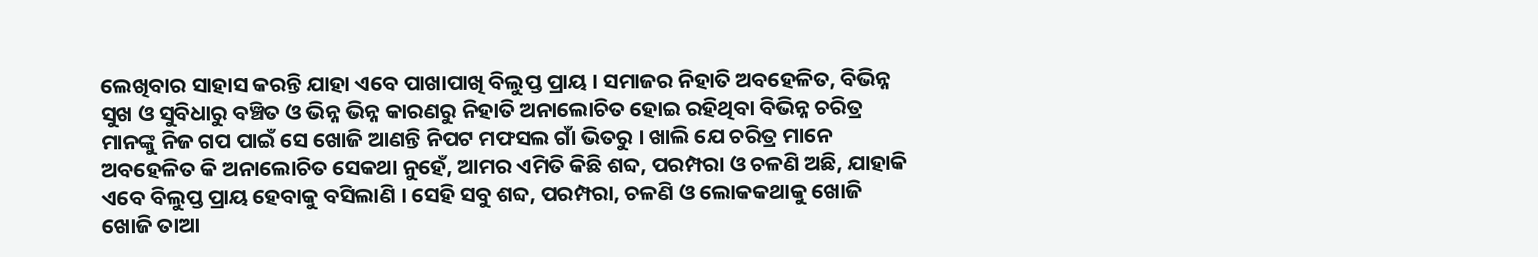ଲେଖିବାର ସାହାସ କରନ୍ତି ଯାହା ଏବେ ପାଖାପାଖି ବିଲୁପ୍ତ ପ୍ରାୟ । ସମାଜର ନିହାତି ଅବହେଳିତ, ବିଭିନ୍ନ ସୁଖ ଓ ସୁବିଧାରୁ ବଞ୍ଚିତ ଓ ଭିନ୍ନ ଭିନ୍ନ କାରଣରୁ ନିହାତି ଅନାଲୋଚିତ ହୋଇ ରହିଥିବା ବିଭିନ୍ନ ଚରିତ୍ର ମାନଙ୍କୁ ନିଜ ଗପ ପାଇଁ ସେ ଖୋଜି ଆଣନ୍ତି ନିପଟ ମଫସଲ ଗାଁ ଭିତରୁ । ଖାଲି ଯେ ଚରିତ୍ର ମାନେ ଅବହେଳିତ କି ଅନାଲୋଚିତ ସେକଥା ନୁହେଁ, ଆମର ଏମିତି କିଛି ଶବ୍ଦ, ପରମ୍ପରା ଓ ଚଳଣି ଅଛି, ଯାହାକି ଏବେ ବିଲୁପ୍ତ ପ୍ରାୟ ହେବାକୁ ବସିଲାଣି । ସେହି ସବୁ ଶବ୍ଦ, ପରମ୍ପରା, ଚଳଣି ଓ ଲୋକକଥାକୁ ଖୋଜି ଖୋଜି ତାଆ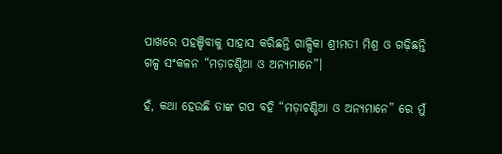ପାଖରେ ପହଞ୍ଚିବାକୁ ସାହାସ କରିଛନ୍ତି ଗାଳ୍ପିକା ଶ୍ରୀମତୀ ମିଶ୍ର ଓ ଗଢ଼ିଛନ୍ତି ଗଳ୍ପ ସଂକଳନ “ମଡ଼ାଚଣ୍ଡିଆ ଓ ଅନ୍ୟମାନେ”।

ହଁ, କଥା ହେଉଛି ତାଙ୍କ ଗପ ବହି “ମଡ଼ାଚଣ୍ଡିଆ ଓ ଅନ୍ୟମାନେ” ରେ ମୁଁ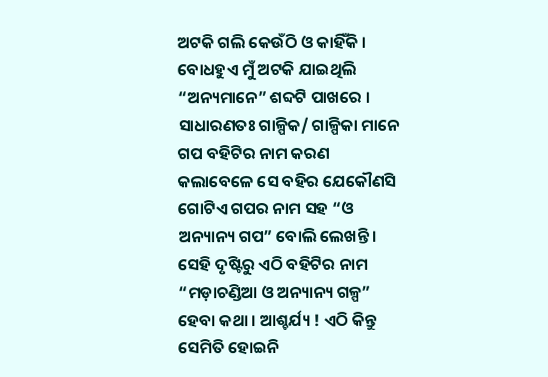ଅଟକି ଗଲି କେଉଁଠି ଓ କାହିଁକି । ବୋଧହୁଏ ମୁଁ ଅଟକି ଯାଇଥିଲି “ଅନ୍ୟମାନେ” ଶବ୍ଦଟି ପାଖରେ । ସାଧାରଣତଃ ଗାଳ୍ପିକ/ ଗାଳ୍ପିକା ମାନେ ଗପ ବହିଟିର ନାମ କରଣ କଲାବେଳେ ସେ ବହିର ଯେକୌଣସି ଗୋଟିଏ ଗପର ନାମ ସହ “ଓ ଅନ୍ୟାନ୍ୟ ଗପ” ବୋଲି ଲେଖନ୍ତି । ସେହି ଦୃଷ୍ଟିରୁ ଏଠି ବହିଟିର ନାମ “ମଡ଼ାଚଣ୍ଡିଆ ଓ ଅନ୍ୟାନ୍ୟ ଗଳ୍ପ” ହେବା କଥା । ଆଶ୍ଚର୍ଯ୍ୟ ! ଏଠି କିନ୍ତୁ ସେମିତି ହୋଇନି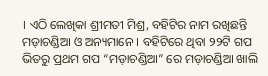। ଏଠି ଲେଖିକା ଶ୍ରୀମତୀ ମିଶ୍ର, ବହିଟିର ନାମ ରଖିଛନ୍ତି ମଡ଼ାଚଣ୍ଡିଆ ଓ ଅନ୍ୟମାନେ । ବହିଟିରେ ଥିବା ୨୨ଟି ଗପ ଭିତରୁ ପ୍ରଥମ ଗପ “ମଡ଼ାଚଣ୍ଡିଆ” ରେ ମଡ଼ାଚଣ୍ଡିଆ ଖାଲି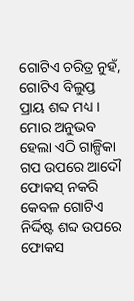ଗୋଟିଏ ଚରିତ୍ର ନୁହଁ, ଗୋଟିଏ ବିଲୁପ୍ତ ପ୍ରାୟ ଶବ୍ଦ ମଧ୍ୟ । ମୋର ଅନୁଭବ ହେଲା ଏଠି ଗାଳ୍ପିକା ଗପ ଉପରେ ଆଦୌ ଫୋକସ୍ ନକରି କେବଳ ଗୋଟିଏ ନିର୍ଦ୍ଦିଷ୍ଟ ଶବ୍ଦ ଉପରେ ଫୋକସ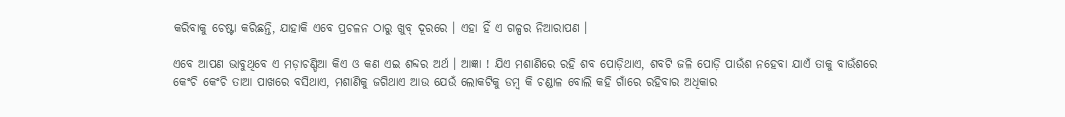କରିବାକୁ ଚେଷ୍ଟା କରିଛନ୍ତି, ଯାହାକି ଏବେ ପ୍ରଚଳନ ଠାରୁ ଖୁବ୍ ଦୂରରେ । ଏହା ହିଁ ଏ ଗଳ୍ପର ନିଆରାପଣ ।

ଏବେ ଆପଣ ଭାବୁଥିବେ ଏ ମଡ଼ାଚଣ୍ଡିଆ କିଏ ଓ କଣ ଏଇ ଶବ୍ଦର ଅର୍ଥ । ଆଜ୍ଞା ! ଯିଏ ମଶାଣିରେ ରହି ଶବ ପୋଡ଼ିଥାଏ, ଶବଟି ଜଳି ପୋଡ଼ି ପାଉଁଶ ନହେବା ଯାଏଁ ତାକୁ ବାଉଁଶରେ କେଂଚି କେଂଚି ତାଆ ପାଖରେ ବସିଥାଏ, ମଶାଣିକୁ ଜଗିଥାଏ ଆଉ ଯେଉଁ ଲୋକଟିକୁ ଡମ୍ବ କି ଚଣ୍ଡାଳ ବୋଲି କହି ଗାଁରେ ରହିବାର ଅଧିକାର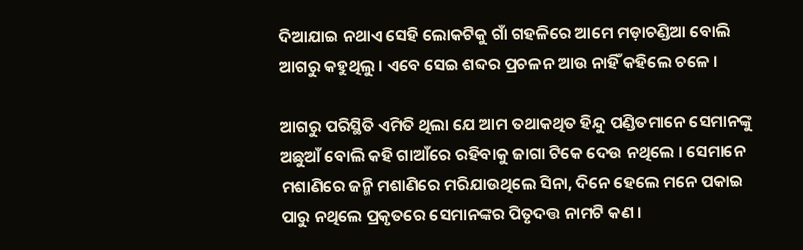ଦିଆଯାଇ ନଥାଏ ସେହି ଲୋକଟିକୁ ଗାଁ ଗହଳିରେ ଆମେ ମଡ଼ାଚଣ୍ଡିଆ ବୋଲି ଆଗରୁ କହୁଥିଲୁ । ଏବେ ସେଇ ଶବ୍ଦର ପ୍ରଚଳନ ଆଉ ନାହିଁ କହିଲେ ଚଳେ ।

ଆଗରୁ ପରିସ୍ଥିତି ଏମିତି ଥିଲା ଯେ ଆମ ତଥାକଥିତ ହିନ୍ଦୁ ପଣ୍ଡିତମାନେ ସେମାନଙ୍କୁ ଅଛୁଆଁ ବୋଲି କହି ଗାଆଁରେ ରହିବାକୁ ଜାଗା ଟିକେ ଦେଉ ନଥିଲେ । ସେମାନେ ମଶାଣିରେ ଜନ୍ମି ମଶାଣିରେ ମରିଯାଉଥିଲେ ସିନା, ଦିନେ ହେଲେ ମନେ ପକାଇ ପାରୁ ନଥିଲେ ପ୍ରକୃତରେ ସେମାନଙ୍କର ପିତୃଦତ୍ତ ନାମଟି କଣ ।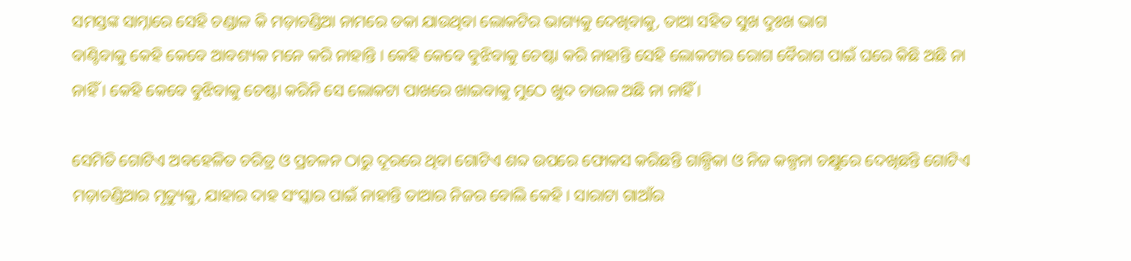ସମସ୍ତଙ୍କ ସାମ୍ନାରେ ସେହି ଚଣ୍ଡାଳ କି ମଡ଼ାଚଣ୍ଡିଆ ନାମରେ ଡକା ଯାଉଥିବା ଲୋକଟିର ଭାଗ୍ୟକୁ ଦେଖିବାକୁ, ତାଆ ସହିତ ସୁଖ ଦୁଃଖ ଭାଗ
ବାଣ୍ଟିବାକୁ କେହି କେବେ ଆବଶ୍ୟକ ମନେ କରି ନାହାନ୍ତି । କେହି କେବେ ବୁଝିବାକୁ ଚେଷ୍ଟା କରି ନାହାନ୍ତି ସେହି ଲୋକଟାର ରୋଗ ବୈରାଗ ପାଇଁ ଘରେ କିଛି ଅଛି ନା ନାହିଁ । କେହି କେବେ ବୁଝିବାକୁ ଚେଷ୍ଟା କରିନି ସେ ଲୋକଟା ପାଖରେ ଖାଇବାକୁ ମୁଠେ ଖୁଦ ଚାଉଳ ଅଛି ନା ନାହିଁ ।

ସେମିତି ଗୋଟିଏ ଅବହେଳିତ ଚରିତ୍ର ଓ ପ୍ରଚଳନ ଠାରୁ ଦୂରରେ ଥିବା ଗୋଟିଏ ଶବ୍ଦ ଉପରେ ଫୋକସ କରିଛନ୍ତି ଗାଳ୍ପିକା ଓ ନିଜ କଳ୍ପନା ଚକ୍ଷୁରେ ଦେଖିଛନ୍ତି ଗୋଟିଏ ମଡ଼ାଚଣ୍ଡିଆର ମୃତ୍ୟୁକୁ, ଯାହାର ଦାହ ସଂସ୍କାର ପାଇଁ ନାହାନ୍ତି ତାଆର ନିଜର ବୋଲି କେହି । ସାରାଟା ଗାଆଁର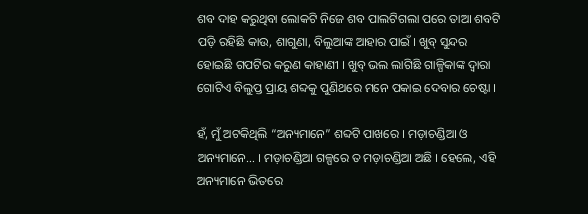ଶବ ଦାହ କରୁଥିବା ଲୋକଟି ନିଜେ ଶବ ପାଲଟିଗଲା ପରେ ତାଆ ଶବଟି ପଡ଼ି ରହିଛି କାଉ, ଶାଗୁଣା, ବିଲୁଆଙ୍କ ଆହାର ପାଇଁ । ଖୁବ୍ ସୁନ୍ଦର ହୋଇଛି ଗପଟିର କରୁଣ କାହାଣୀ । ଖୁବ୍ ଭଲ ଲାଗିଛି ଗାଳ୍ପିକାଙ୍କ ଦ୍ଵାରା ଗୋଟିଏ ବିଲୁପ୍ତ ପ୍ରାୟ ଶବ୍ଦକୁ ପୁଣିଥରେ ମନେ ପକାଇ ଦେବାର ଚେଷ୍ଟା ।

ହଁ, ମୁଁ ଅଟକିଥିଲି “ଅନ୍ୟମାନେ” ଶବ୍ଦଟି ପାଖରେ । ମଡ଼ାଚଣ୍ଡିଆ ଓ ଅନ୍ୟମାନେ… । ମଡ଼ାଚଣ୍ଡିଆ ଗଳ୍ପରେ ତ ମଡ଼ାଚଣ୍ଡିଆ ଅଛି । ହେଲେ, ଏହି ଅନ୍ୟମାନେ ଭିତରେ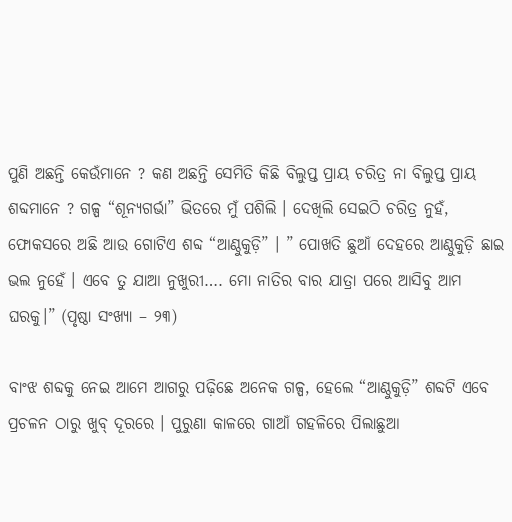ପୁଣି ଅଛନ୍ତି କେଉଁମାନେ ? କଣ ଅଛନ୍ତି ସେମିତି କିଛି ବିଲୁପ୍ତ ପ୍ରାୟ ଚରିତ୍ର ନା ବିଲୁପ୍ତ ପ୍ରାୟ ଶବ୍ଦମାନେ ? ଗଳ୍ପ “ଶୂନ୍ୟଗର୍ଭା” ଭିତରେ ମୁଁ ପଶିଲି । ଦେଖିଲି ସେଇଠି ଚରିତ୍ର ନୁହଁ, ଫୋକସରେ ଅଛି ଆଉ ଗୋଟିଏ ଶବ୍ଦ “ଆଣ୍ଠୁକୁଡ଼ି” । ” ପୋଖତି ଛୁଆଁ ଦେହରେ ଆଣ୍ଠୁକୁଡ଼ି ଛାଇ ଭଲ ନୁହେଁ । ଏବେ ତୁ ଯାଆ ନୁଖୁରୀ…. ମୋ ନାତିର ବାର ଯାତ୍ରା ପରେ ଆସିବୁ ଆମ ଘରକୁ।” (ପୃଷ୍ଠା ସଂଖ୍ୟା – ୨୩)

ବାଂଝ ଶବ୍ଦକୁ ନେଇ ଆମେ ଆଗରୁ ପଢ଼ିଛେ ଅନେକ ଗଳ୍ପ, ହେଲେ “ଆଣ୍ଠୁକୁଡ଼ି” ଶବ୍ଦଟି ଏବେ ପ୍ରଚଳନ ଠାରୁ ଖୁବ୍ ଦୂରରେ । ପୁରୁଣା କାଳରେ ଗାଆଁ ଗହଳିରେ ପିଲାଛୁଆ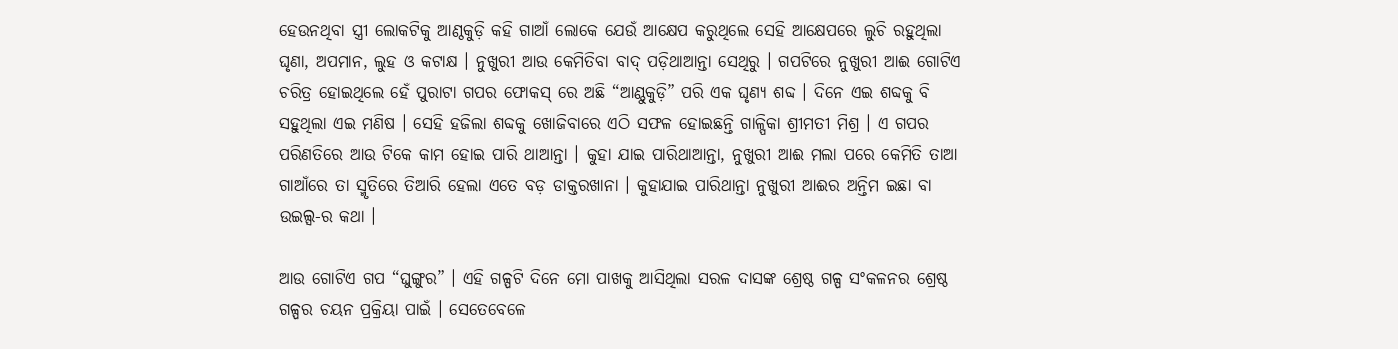ହେଉନଥିବା ସ୍ତ୍ରୀ ଲୋକଟିକୁ ଆଣ୍ଠକୁଡ଼ି କହି ଗାଆଁ ଲୋକେ ଯେଉଁ ଆକ୍ଷେପ କରୁଥିଲେ ସେହି ଆକ୍ଷେପରେ ଲୁଚି ରହୁଥିଲା ଘୃଣା, ଅପମାନ, ଲୁହ ଓ କଟାକ୍ଷ । ନୁଖୁରୀ ଆଉ କେମିତିବା ବାଦ୍ ପଡ଼ିଥାଆନ୍ତା ସେଥିରୁ । ଗପଟିରେ ନୁଖୁରୀ ଆଈ ଗୋଟିଏ ଚରିତ୍ର ହୋଇଥିଲେ ହେଁ ପୁରାଟା ଗପର ଫୋକସ୍ ରେ ଅଛି “ଆଣ୍ଠୁକୁଡ଼ି” ପରି ଏକ ଘୃଣ୍ୟ ଶବ୍ଦ । ଦିନେ ଏଇ ଶବ୍ଦକୁ ବି ସହୁଥିଲା ଏଇ ମଣିଷ । ସେହି ହଜିଲା ଶବ୍ଦକୁ ଖୋଜିବାରେ ଏଠି ସଫଳ ହୋଇଛନ୍ତି ଗାଳ୍ପିକା ଶ୍ରୀମତୀ ମିଶ୍ର । ଏ ଗପର ପରିଣତିରେ ଆଉ ଟିକେ କାମ ହୋଇ ପାରି ଥାଆନ୍ତା । କୁହା ଯାଇ ପାରିଥାଆନ୍ତା, ନୁଖୁରୀ ଆଈ ମଲା ପରେ କେମିତି ତାଆ ଗାଆଁରେ ତା ସ୍ମୃତିରେ ତିଆରି ହେଲା ଏତେ ବଡ଼ ଡାକ୍ତରଖାନା । କୁହାଯାଇ ପାରିଥାନ୍ତା ନୁଖୁରୀ ଆଈର ଅନ୍ତିମ ଇଛା ବା ଉଇଲ୍ସ-ର କଥା ।

ଆଉ ଗୋଟିଏ ଗପ “ଘୁଙ୍ଗୁର” । ଏହି ଗଳ୍ପଟି ଦିନେ ମୋ ପାଖକୁ ଆସିଥିଲା ସରଳ ଦାସଙ୍କ ଶ୍ରେଷ୍ଠ ଗଳ୍ପ ସଂକଳନର ଶ୍ରେଷ୍ଠ ଗଳ୍ପର ଚୟନ ପ୍ରକ୍ରିୟା ପାଇଁ । ସେତେବେଳେ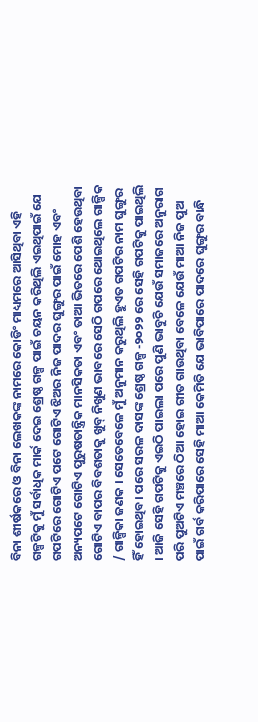ବିନା ଶୀର୍ଷକରେ ଓ ବିନା ଲେଖକଙ୍କ ନାମରେ କୋଡିଂ ମାଧ୍ୟମରେ ଆସିଥିବା ଏହି ଗଳ୍ପଟିକୁ ମୁଁ ସର୍ବାଧିକ ମାର୍କ ଦେଇ ଶ୍ରେଷ୍ଠ ଗଳ୍ପ ପାଇଁ ଚୟନ କରିଥିଲି ଏଇଥିପାଇଁ ଯେ ଗପଟିରେ ଗୋଟିଏ ପଟେ ଗୋଟିଏ ଝିଅର ନିଜ ପାଦର ଘୁଙ୍ଗୁର ପାଇଁ ମୋହ ଏବଂ ଅନ୍ୟପଟେ ଗୋଟିଏ ପୁରୁଷତାନ୍ତ୍ରିକ ମାନସିକତା ଏବଂ ତାଆ ଭିତରେ ପେଶି ହେଉଥିବା ଗୋଟିଏ ବାପର ବିବଶତାକୁ ଖୁବ୍ ନିଖୁଣ ଭାବରେ ସେଠି ଗପରେ ଥୋଇଥିଲେ ଗାଳ୍ପିକ / ଗାଳ୍ପିକା ଜଣକ । ସେତେବେଳେ ମୁଁ ଅନୁମାନ କରୁଥିଲି ହୁଏତ ଗପଟିର ନାମ ଘୁଙ୍ଗୁର ହିଁ ହୋଇଥିବ। ପରେ ସରଳ ଦାସଙ୍କ ଶ୍ରେଷ୍ଠ ଗଳ୍ପ -୨୦୨୨ ରେ ସେହି ଗପଟିକୁ ପାଇଥିଲି । ଆଜି ସେହି ଗପଟିକୁ ଏଇଠି ପାଇଲା ପରେ ପୁଣି ଭାବୁଚି ଯେଉଁ ସମାଜରେ ଅନୁରାଗ ପରି ପୁଅଟିଏ ମଞ୍ଚରେ ଠିଆ ହୋଇ ଗୀତ ଗାଉଥିବା ବେଳେ ଯେଉଁ ମାଆ ନିଜ ପୁଅ ପାଇଁ ଗର୍ବ କରିପାରେ ସେହି ମାଆ କେମିତି ଯେ ଭାବିପାରେ ପାଦରେ ଘୁଙ୍ଗୁର ବାନ୍ଧି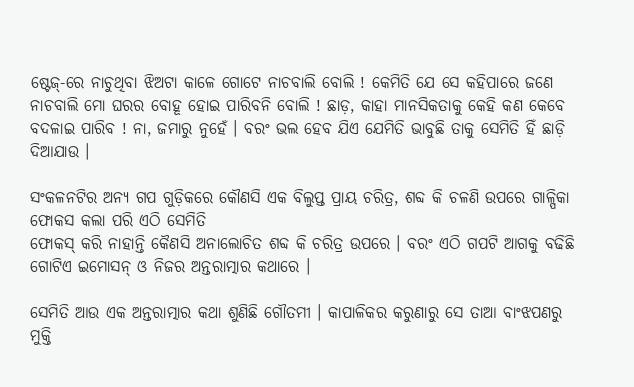ଷ୍ଟେଜ୍-ରେ ନାଚୁଥିବା ଝିଅଟା କାଳେ ଗୋଟେ ନାଚବାଲି ବୋଲି ! କେମିତି ଯେ ସେ କହିପାରେ ଜଣେ ନାଚବାଲି ମୋ ଘରର ବୋହୂ ହୋଇ ପାରିବନି ବୋଲି ! ଛାଡ଼, କାହା ମାନସିକତାକୁ କେହି କଣ କେବେ ବଦଳାଇ ପାରିବ ! ନା, ଜମାରୁ ନୁହେଁ । ବରଂ ଭଲ ହେବ ଯିଏ ଯେମିତି ଭାବୁଛି ତାକୁ ସେମିତି ହିଁ ଛାଡ଼ି ଦିଆଯାଉ ।

ସଂକଳନଟିର ଅନ୍ୟ ଗପ ଗୁଡ଼ିକରେ କୌଣସି ଏକ ବିଲୁପ୍ତ ପ୍ରାୟ ଚରିତ୍ର, ଶବ୍ଦ କି ଚଳଣି ଉପରେ ଗାଳ୍ପିକା ଫୋକସ କଲା ପରି ଏଠି ସେମିତି
ଫୋକସ୍ କରି ନାହାନ୍ତି କୈଣସି ଅନାଲୋଚିତ ଶବ୍ଦ କି ଚରିତ୍ର ଉପରେ । ବରଂ ଏଠି ଗପଟି ଆଗକୁ ବଢିଛି ଗୋଟିଏ ଇମୋସନ୍ ଓ ନିଜର ଅନ୍ତରାତ୍ମାର କଥାରେ ।

ସେମିତି ଆଉ ଏକ ଅନ୍ତରାତ୍ମାର କଥା ଶୁଣିଛି ଗୌତମୀ । କାପାଳିକର କରୁଣାରୁ ସେ ତାଆ ବାଂଝପଣରୁ ମୁକ୍ତି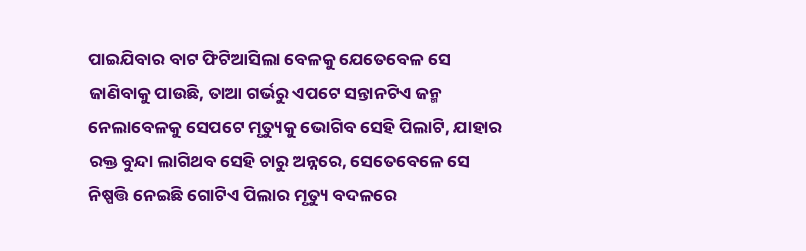ପାଇଯିବାର ବାଟ ଫିଟିଆସିଲା ବେଳକୁ ଯେତେବେଳ ସେ ଜାଣିବାକୁ ପାଉଛି, ତାଆ ଗର୍ଭରୁ ଏପଟେ ସନ୍ତାନଟିଏ ଜନ୍ମ ନେଲାବେଳକୁ ସେପଟେ ମୃତ୍ୟୁକୁ ଭୋଗିବ ସେହି ପିଲାଟି, ଯାହାର ରକ୍ତ ବୁନ୍ଦା ଲାଗିଥବ ସେହି ଚାରୁ ଅନ୍ନରେ, ସେତେବେଳେ ସେ ନିଷ୍ପତ୍ତି ନେଇଛି ଗୋଟିଏ ପିଲାର ମୃତ୍ୟୁ ବଦଳରେ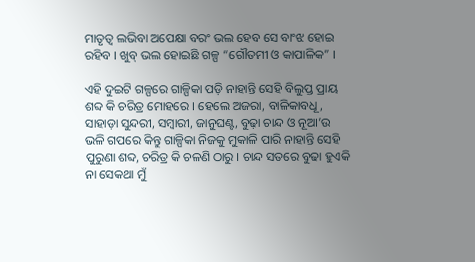ମାତୃତ୍ଵ ଲଭିବା ଅପେକ୍ଷା ବରଂ ଭଲ ହେବ ସେ ବାଂଝ ହୋଇ ରହିବ । ଖୁବ୍ ଭଲ ହୋଇଛି ଗଳ୍ପ “ଗୌତମୀ ଓ କାପାଳିକ” ।

ଏହି ଦୁଇଟି ଗଳ୍ପରେ ଗାଳ୍ପିକା ପଡ଼ି ନାହାନ୍ତି ସେହି ବିଲୁପ୍ତ ପ୍ରାୟ ଶବ୍ଦ କି ଚରିତ୍ର ମୋହରେ । ହେଲେ ଅଜରା, ବାଳିକାବଧୂ, ସାହାଡ଼ା ସୁନ୍ଦରୀ, ସମ୍ବାରୀ, ଜାନୁଘଣ୍ଟ, ବୁଢ଼ା ଚାନ୍ଦ ଓ ନୂଆ’ଉ ଭଳି ଗପରେ କିନ୍ତୁ ଗାଳ୍ପିକା ନିଜକୁ ମୁକାଳି ପାରି ନାହାନ୍ତି ସେହି ପୁରୁଣା ଶବ୍ଦ, ଚରିତ୍ର କି ଚଳଣି ଠାରୁ । ଚାନ୍ଦ ସତରେ ବୁଢା ହୁଏକି ନା ସେକଥା ମୁଁ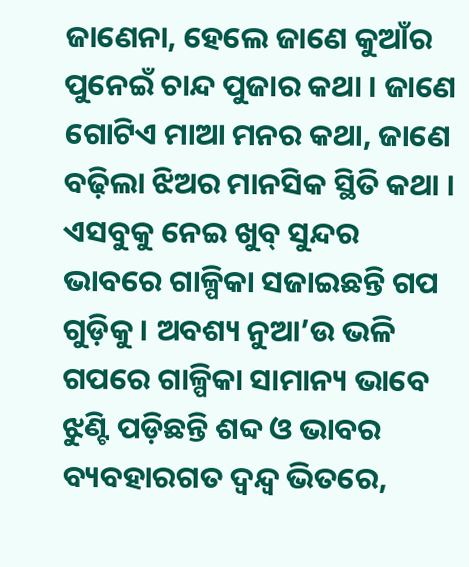ଜାଣେନା, ହେଲେ ଜାଣେ କୁଆଁର ପୁନେଇଁ ଚାନ୍ଦ ପୁଜାର କଥା । ଜାଣେ ଗୋଟିଏ ମାଆ ମନର କଥା, ଜାଣେ ବଢ଼ିଲା ଝିଅର ମାନସିକ ସ୍ଥିତି କଥା । ଏସବୁକୁ ନେଇ ଖୁବ୍ ସୁନ୍ଦର ଭାବରେ ଗାଳ୍ପିକା ସଜାଇଛନ୍ତି ଗପ ଗୁଡ଼ିକୁ । ଅବଶ୍ୟ ନୁଆ’ଉ ଭଳି ଗପରେ ଗାଳ୍ପିକା ସାମାନ୍ୟ ଭାବେ ଝୁଣ୍ଟି ପଡ଼ିଛନ୍ତି ଶବ୍ଦ ଓ ଭାବର ବ୍ୟବହାରଗତ ଦ୍ଵନ୍ଦ୍ଵ ଭିତରେ,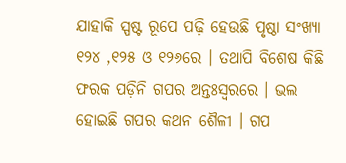ଯାହାକି ସ୍ପଷ୍ଟ ରୂପେ ପଢ଼ି ହେଉଛି ପୃଷ୍ଠା ସଂଖ୍ୟା ୧୨୪ ,୧୨୫ ଓ ୧୨୬ରେ । ତଥାପି ବିଶେଷ କିଛି ଫରକ ପଡ଼ିନି ଗପର ଅନ୍ତଃସ୍ଵରରେ । ଭଲ ହୋଇଛି ଗପର କଥନ ଶୈଳୀ । ଗପ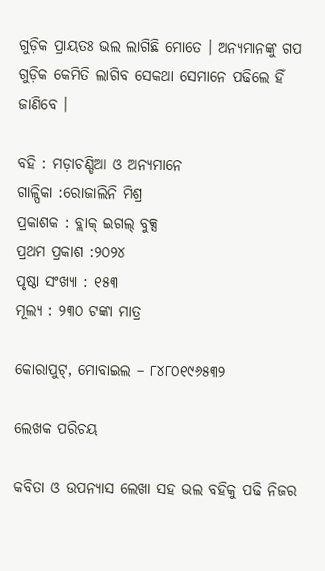ଗୁଡ଼ିକ ପ୍ରାୟତଃ ଭଲ ଲାଗିଛି ମୋତେ । ଅନ୍ୟମାନଙ୍କୁ ଗପ ଗୁଡ଼ିକ କେମିତି ଲାଗିବ ସେକଥା ସେମାନେ ପଢିଲେ ହିଁ ଜାଣିବେ ।

ବହି : ମଡ଼ାଚଣ୍ଡିଆ ଓ ଅନ୍ୟମାନେ
ଗାଳ୍ପିକା :ରୋଜାଲିନି ମିଶ୍ର
ପ୍ରକାଶକ : ବ୍ଲାକ୍ ଇଗଲ୍ ବୁକ୍ସ
ପ୍ରଥମ ପ୍ରକାଶ :୨୦୨୪
ପୃଷ୍ଠା ସଂଖ୍ୟା : ୧୫୩
ମୂଲ୍ୟ : ୨୩୦ ଟଙ୍କା ମାତ୍ର

କୋରାପୁଟ୍, ମୋବାଇଲ – ୮୪୮୦୧୯୬୫୩୨

ଲେଖକ ପରିଚୟ

କବିତା ଓ ଉପନ୍ୟାସ ଲେଖା ସହ ଭଲ ବହିକୁ ପଢି ନିଜର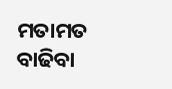ମତାମତ ବାଢିବା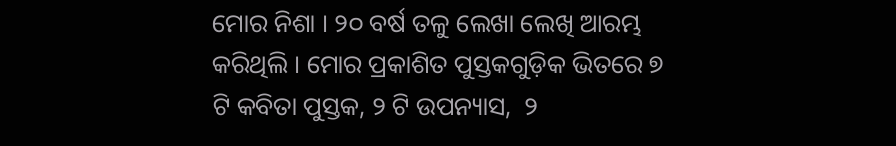ମୋର ନିଶା । ୨୦ ବର୍ଷ ତଳୁ ଲେଖା ଲେଖି ଆରମ୍ଭ କରିଥିଲି । ମୋର ପ୍ରକାଶିତ ପୁସ୍ତକଗୁଡ଼ିକ ଭିତରେ ୭ ଟି କବିତା ପୁସ୍ତକ, ୨ ଟି ଉପନ୍ୟାସ,  ୨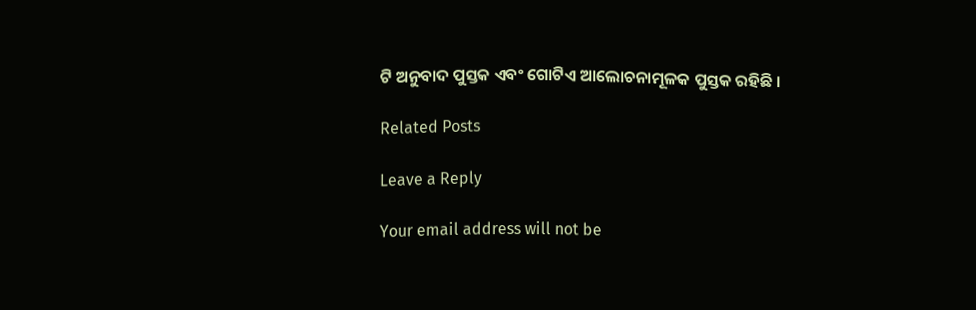ଟି ଅନୁବାଦ ପୁସ୍ତକ ଏବଂ ଗୋଟିଏ ଆଲୋଚନାମୂଳକ ପୁସ୍ତକ ରହିଛି ।

Related Posts

Leave a Reply

Your email address will not be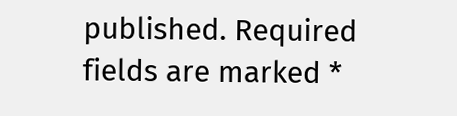published. Required fields are marked *